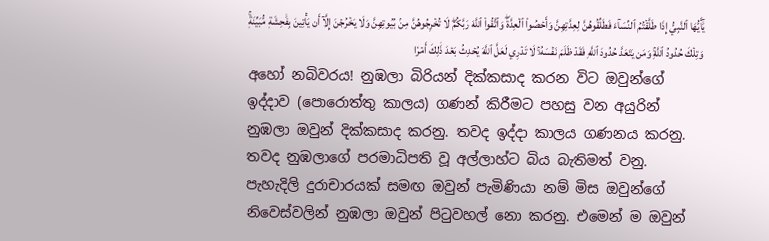يَٰٓأَيُّهَا ٱلنَّبِيُّ إِذَا طَلَّقۡتُمُ ٱلنِّسَآءَ فَطَلِّقُوهُنَّ لِعِدَّتِهِنَّ وَأَحۡصُواْ ٱلۡعِدَّةَۖ وَٱتَّقُواْ ٱللَّهَ رَبَّكُمۡۖ لَا تُخۡرِجُوهُنَّ مِنۢ بُيُوتِهِنَّ وَلَا يَخۡرُجۡنَ إِلَّآ أَن يَأۡتِينَ بِفَٰحِشَةٖ مُّبَيِّنَةٖۚ وَتِلۡكَ حُدُودُ ٱللَّهِۚ وَمَن يَتَعَدَّ حُدُودَ ٱللَّهِ فَقَدۡ ظَلَمَ نَفۡسَهُۥۚ لَا تَدۡرِي لَعَلَّ ٱللَّهَ يُحۡدِثُ بَعۡدَ ذَٰلِكَ أَمۡرٗا
අහෝ නබිවරය! නුඹලා බිරියන් දික්කසාද කරන විට ඔවුන්ගේ ඉද්දාව (පොරොත්තු කාලය) ගණන් කිරීමට පහසු වන අයුරින් නුඹලා ඔවුන් දික්කසාද කරනු. තවද ඉද්දා කාලය ගණනය කරනු. තවද නුඹලාගේ පරමාධිපති වූ අල්ලාහ්ට බිය බැතිමත් වනු. පැහැදිලි දුරාචාරයක් සමඟ ඔවුන් පැමිණියා නම් මිස ඔවුන්ගේ නිවෙස්වලින් නුඹලා ඔවුන් පිටුවහල් නො කරනු. එමෙන් ම ඔවුන්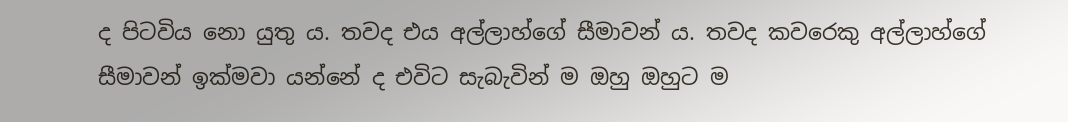ද පිටවිය නො යුතු ය. තවද එය අල්ලාහ්ගේ සීමාවන් ය. තවද කවරෙකු අල්ලාහ්ගේ සීමාවන් ඉක්මවා යන්නේ ද එවිට සැබැවින් ම ඔහු ඔහුට ම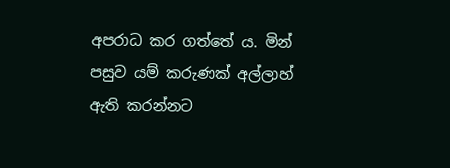අපරාධ කර ගත්තේ ය. මින් පසුව යම් කරුණක් අල්ලාහ් ඇති කරන්නට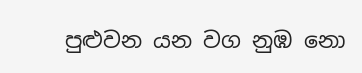පුළුවන යන වග නුඹ නො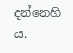දන්නෙහි ය.